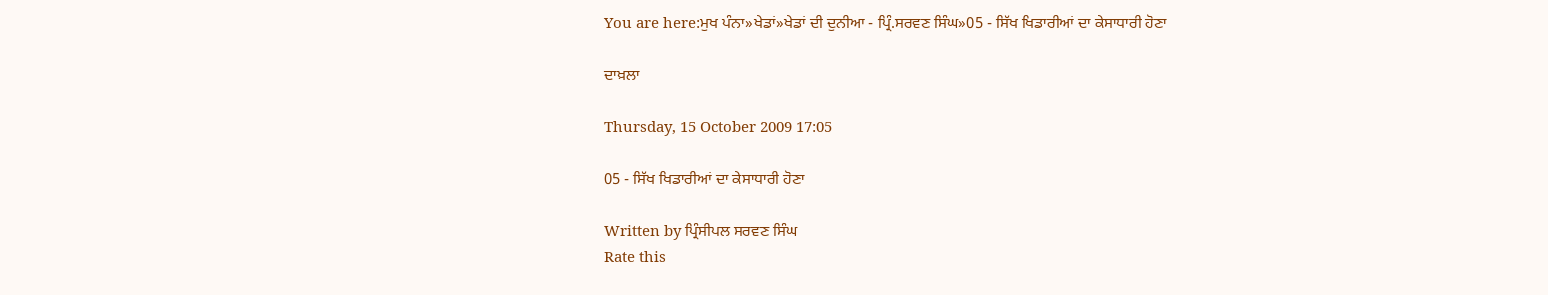You are here:ਮੁਖ ਪੰਨਾ»ਖੇਡਾਂ»ਖੇਡਾਂ ਦੀ ਦੁਨੀਆ - ਪ੍ਰਿੰ.ਸਰਵਣ ਸਿੰਘ»05 - ਸਿੱਖ ਖਿਡਾਰੀਆਂ ਦਾ ਕੇਸਾਧਾਰੀ ਹੋਣਾ

ਦਾਖ਼ਲਾ

Thursday, 15 October 2009 17:05

05 - ਸਿੱਖ ਖਿਡਾਰੀਆਂ ਦਾ ਕੇਸਾਧਾਰੀ ਹੋਣਾ

Written by ਪ੍ਰਿੰਸੀਪਲ ਸਰਵਣ ਸਿੰਘ
Rate this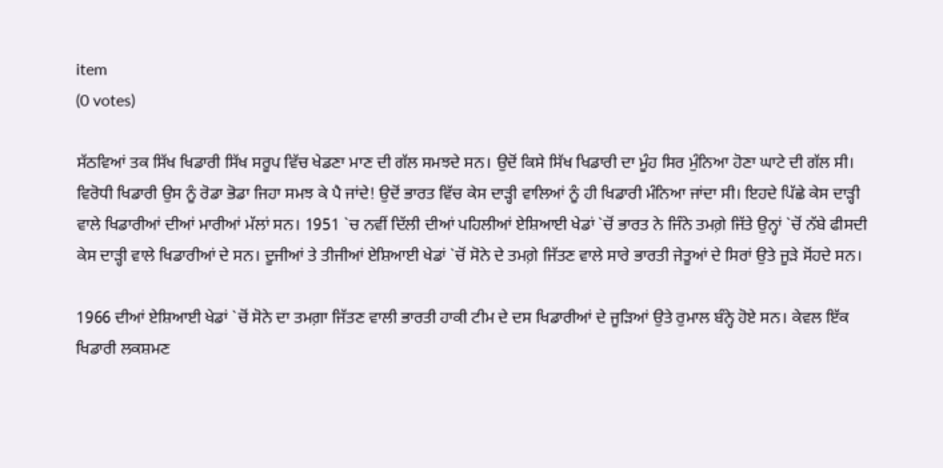item
(0 votes)

ਸੱਠਵਿਆਂ ਤਕ ਸਿੱਖ ਖਿਡਾਰੀ ਸਿੱਖ ਸਰੂਪ ਵਿੱਚ ਖੇਡਣਾ ਮਾਣ ਦੀ ਗੱਲ ਸਮਝਦੇ ਸਨ। ਉਦੋਂ ਕਿਸੇ ਸਿੱਖ ਖਿਡਾਰੀ ਦਾ ਮੂੰਹ ਸਿਰ ਮੁੰਨਿਆ ਹੋਣਾ ਘਾਟੇ ਦੀ ਗੱਲ ਸੀ। ਵਿਰੋਧੀ ਖਿਡਾਰੀ ਉਸ ਨੂੰ ਰੋਡਾ ਭੋਡਾ ਜਿਹਾ ਸਮਝ ਕੇ ਪੈ ਜਾਂਦੇ! ਉਦੋਂ ਭਾਰਤ ਵਿੱਚ ਕੇਸ ਦਾੜ੍ਹੀ ਵਾਲਿਆਂ ਨੂੰ ਹੀ ਖਿਡਾਰੀ ਮੰਨਿਆ ਜਾਂਦਾ ਸੀ। ਇਹਦੇ ਪਿੱਛੇ ਕੇਸ ਦਾੜ੍ਹੀ ਵਾਲੇ ਖਿਡਾਰੀਆਂ ਦੀਆਂ ਮਾਰੀਆਂ ਮੱਲਾਂ ਸਨ। 1951 `ਚ ਨਵੀਂ ਦਿੱਲੀ ਦੀਆਂ ਪਹਿਲੀਆਂ ਏਸ਼ਿਆਈ ਖੇਡਾਂ `ਚੋਂ ਭਾਰਤ ਨੇ ਜਿੰਨੇ ਤਮਗ਼ੇ ਜਿੱਤੇ ਉਨ੍ਹਾਂ `ਚੋਂ ਨੱਬੇ ਫੀਸਦੀ ਕੇਸ ਦਾੜ੍ਹੀ ਵਾਲੇ ਖਿਡਾਰੀਆਂ ਦੇ ਸਨ। ਦੂਜੀਆਂ ਤੇ ਤੀਜੀਆਂ ਏਸ਼ਿਆਈ ਖੇਡਾਂ `ਚੋਂ ਸੋਨੇ ਦੇ ਤਮਗ਼ੇ ਜਿੱਤਣ ਵਾਲੇ ਸਾਰੇ ਭਾਰਤੀ ਜੇਤੂਆਂ ਦੇ ਸਿਰਾਂ ਉਤੇ ਜੂੜੇ ਸੋਂਹਦੇ ਸਨ।

1966 ਦੀਆਂ ਏਸ਼ਿਆਈ ਖੇਡਾਂ `ਚੋਂ ਸੋਨੇ ਦਾ ਤਮਗ਼ਾ ਜਿੱਤਣ ਵਾਲੀ ਭਾਰਤੀ ਹਾਕੀ ਟੀਮ ਦੇ ਦਸ ਖਿਡਾਰੀਆਂ ਦੇ ਜੂੜਿਆਂ ਉਤੇ ਰੁਮਾਲ ਬੰਨ੍ਹੇ ਹੋਏ ਸਨ। ਕੇਵਲ ਇੱਕ ਖਿਡਾਰੀ ਲਕਸ਼ਮਣ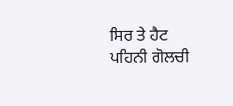ਸਿਰ ਤੇ ਹੈਟ ਪਹਿਨੀ ਗੋਲਚੀ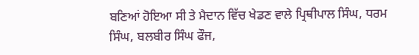ਬਣਿਆਂ ਹੋਇਆ ਸੀ ਤੇ ਮੈਦਾਨ ਵਿੱਚ ਖੇਡਣ ਵਾਲੇ ਪ੍ਰਿਥੀਪਾਲ ਸਿੰਘ, ਧਰਮ ਸਿੰਘ, ਬਲਬੀਰ ਸਿੰਘ ਫੌਜ,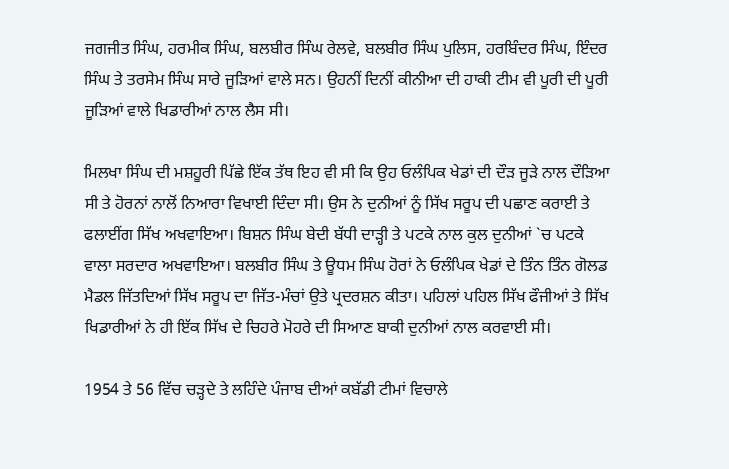ਜਗਜੀਤ ਸਿੰਘ, ਹਰਮੀਕ ਸਿੰਘ, ਬਲਬੀਰ ਸਿੰਘ ਰੇਲਵੇ, ਬਲਬੀਰ ਸਿੰਘ ਪੁਲਿਸ, ਹਰਬਿੰਦਰ ਸਿੰਘ, ਇੰਦਰ ਸਿੰਘ ਤੇ ਤਰਸੇਮ ਸਿੰਘ ਸਾਰੇ ਜੂੜਿਆਂ ਵਾਲੇ ਸਨ। ਉਹਨੀਂ ਦਿਨੀਂ ਕੀਨੀਆ ਦੀ ਹਾਕੀ ਟੀਮ ਵੀ ਪੂਰੀ ਦੀ ਪੂਰੀ ਜੂੜਿਆਂ ਵਾਲੇ ਖਿਡਾਰੀਆਂ ਨਾਲ ਲੈਸ ਸੀ।

ਮਿਲਖਾ ਸਿੰਘ ਦੀ ਮਸ਼ਹੂਰੀ ਪਿੱਛੇ ਇੱਕ ਤੱਥ ਇਹ ਵੀ ਸੀ ਕਿ ਉਹ ਓਲੰਪਿਕ ਖੇਡਾਂ ਦੀ ਦੌੜ ਜੂੜੇ ਨਾਲ ਦੌੜਿਆ ਸੀ ਤੇ ਹੋਰਨਾਂ ਨਾਲੋਂ ਨਿਆਰਾ ਵਿਖਾਈ ਦਿੰਦਾ ਸੀ। ਉਸ ਨੇ ਦੁਨੀਆਂ ਨੂੰ ਸਿੱਖ ਸਰੂਪ ਦੀ ਪਛਾਣ ਕਰਾਈ ਤੇ ਫਲਾਈਂਗ ਸਿੱਖ ਅਖਵਾਇਆ। ਬਿਸ਼ਨ ਸਿੰਘ ਬੇਦੀ ਬੱਧੀ ਦਾੜ੍ਹੀ ਤੇ ਪਟਕੇ ਨਾਲ ਕੁਲ ਦੁਨੀਆਂ `ਚ ਪਟਕੇ ਵਾਲਾ ਸਰਦਾਰ ਅਖਵਾਇਆ। ਬਲਬੀਰ ਸਿੰਘ ਤੇ ਊਧਮ ਸਿੰਘ ਹੋਰਾਂ ਨੇ ਓਲੰਪਿਕ ਖੇਡਾਂ ਦੇ ਤਿੰਨ ਤਿੰਨ ਗੋਲਡ ਮੈਡਲ ਜਿੱਤਦਿਆਂ ਸਿੱਖ ਸਰੂਪ ਦਾ ਜਿੱਤ-ਮੰਚਾਂ ਉਤੇ ਪ੍ਰਦਰਸ਼ਨ ਕੀਤਾ। ਪਹਿਲਾਂ ਪਹਿਲ ਸਿੱਖ ਫੌਜੀਆਂ ਤੇ ਸਿੱਖ ਖਿਡਾਰੀਆਂ ਨੇ ਹੀ ਇੱਕ ਸਿੱਖ ਦੇ ਚਿਹਰੇ ਮੋਹਰੇ ਦੀ ਸਿਆਣ ਬਾਕੀ ਦੁਨੀਆਂ ਨਾਲ ਕਰਵਾਈ ਸੀ।

1954 ਤੇ 56 ਵਿੱਚ ਚੜ੍ਹਦੇ ਤੇ ਲਹਿੰਦੇ ਪੰਜਾਬ ਦੀਆਂ ਕਬੱਡੀ ਟੀਮਾਂ ਵਿਚਾਲੇ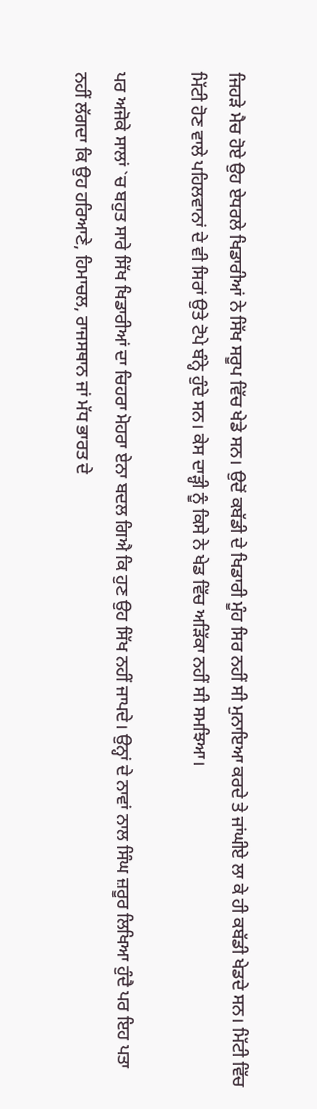ਜਿਹੜੇ ਮੈਚ ਹੋਏ ਉਹ ਏਧਰਲੇ ਖਿਡਾਰੀਆਂ ਨੇ ਸਿੱਖ ਸਰੂਪ ਵਿੱਚ ਖੇਡੇ ਸਨ। ਉਦੋਂ ਕਬੱਡੀ ਦੇ ਖਿਡਾਰੀ ਮੂੰਹ ਸਿਰ ਨਹੀਂ ਸੀ ਮੁਨਾਇਆ ਕਰਦੇ ਤੇ ਜਾਂਘੀਏ ਲਾ ਕੇ ਹੀ ਕਬੱਡੀ ਖੇਡਦੇ ਸਨ। ਮਿੱਟੀ ਵਿੱਚ ਮਿੱਟੀ ਹੋਣ ਵਾਲੇ ਪਹਿਲਵਾਨਾਂ ਦੇ ਵੀ ਸਿਰਾਂ ਉਤੇ ਟੋਪੇ ਬੰਨ੍ਹੇ ਹੁੰਦੇ ਸਨ। ਕੇਸ ਦਾੜ੍ਹੀ ਨੂੰ ਕਿਸੇ ਨੇ ਖੇਡ ਵਿੱਚ ਅੜਿੱਕਾ ਨਹੀਂ ਸੀ ਸਮਝਿਆ।

ਪਰ ਅਜੋਕੇ ਸਾਲਾਂ `ਚ ਬਹੁਤ ਸਾਰੇ ਸਿੱਖ ਖਿਡਾਰੀਆਂ ਦਾ ਚਿਹਰਾ ਮੋਹਰਾ ਏਨਾ ਬਦਲ ਗਿਐ ਕਿ ਹੁਣ ਉਹ ਸਿੱਖ ਨਹੀਂ ਜਾਪਦੇ। ਉਨ੍ਹਾਂ ਦੇ ਨਾਵਾਂ ਨਾਲ ਸਿੰਘ ਜ਼ਰੂਰ ਲਿਖਿਆ ਹੁੰਦੈ ਪਰ ਇਹ ਪਤਾ ਨਹੀਂ ਲੱਗਦਾ ਕਿ ਉਹ ਹਰਿਆਣੇ, ਹਿਮਾਚਲ, ਰਾਜਸਥਾਨ ਜਾਂ ਮੱਧ ਭਾਰਤ ਦੇ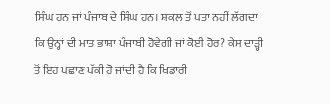ਸਿੰਘ ਹਨ ਜਾਂ ਪੰਜਾਬ ਦੇ ਸਿੰਘ ਹਨ। ਸ਼ਕਲ ਤੋਂ ਪਤਾ ਨਹੀਂ ਲੱਗਦਾ ਕਿ ਉਨ੍ਹਾਂ ਦੀ ਮਾਤ ਭਾਸ਼ਾ ਪੰਜਾਬੀ ਹੋਵੇਗੀ ਜਾਂ ਕੋਈ ਹੋਰ? ਕੇਸ ਦਾੜ੍ਹੀ ਤੋਂ ਇਹ ਪਛਾਣ ਪੱਕੀ ਹੋ ਜਾਂਦੀ ਹੈ ਕਿ ਖਿਡਾਰੀ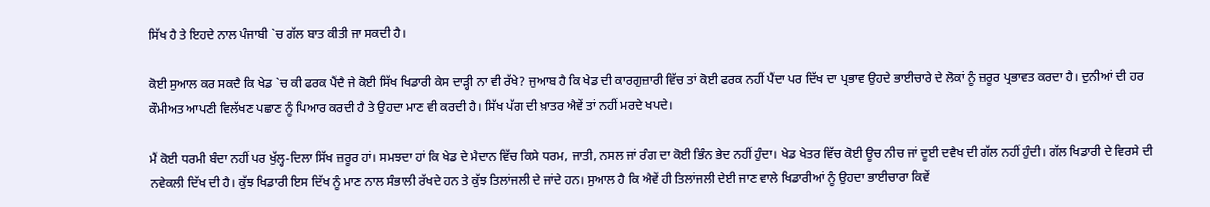ਸਿੱਖ ਹੈ ਤੇ ਇਹਦੇ ਨਾਲ ਪੰਜਾਬੀ `ਚ ਗੱਲ ਬਾਤ ਕੀਤੀ ਜਾ ਸਕਦੀ ਹੈ।

ਕੋਈ ਸੁਆਲ ਕਰ ਸਕਦੈ ਕਿ ਖੇਡ `ਚ ਕੀ ਫਰਕ ਪੈਂਦੈ ਜੇ ਕੋਈ ਸਿੱਖ ਖਿਡਾਰੀ ਕੇਸ ਦਾੜ੍ਹੀ ਨਾ ਵੀ ਰੱਖੇ? ਜੁਆਬ ਹੈ ਕਿ ਖੇਡ ਦੀ ਕਾਰਗੁਜ਼ਾਰੀ ਵਿੱਚ ਤਾਂ ਕੋਈ ਫਰਕ ਨਹੀਂ ਪੈਂਦਾ ਪਰ ਦਿੱਖ ਦਾ ਪ੍ਰਭਾਵ ਉਹਦੇ ਭਾਈਚਾਰੇ ਦੇ ਲੋਕਾਂ ਨੂੰ ਜ਼ਰੂਰ ਪ੍ਰਭਾਵਤ ਕਰਦਾ ਹੈ। ਦੁਨੀਆਂ ਦੀ ਹਰ ਕੌਮੀਅਤ ਆਪਣੀ ਵਿਲੱਖਣ ਪਛਾਣ ਨੂੰ ਪਿਆਰ ਕਰਦੀ ਹੈ ਤੇ ਉਹਦਾ ਮਾਣ ਵੀ ਕਰਦੀ ਹੈ। ਸਿੱਖ ਪੱਗ ਦੀ ਖ਼ਾਤਰ ਐਵੇਂ ਤਾਂ ਨਹੀਂ ਮਰਦੇ ਖਪਦੇ।

ਮੈਂ ਕੋਈ ਧਰਮੀ ਬੰਦਾ ਨਹੀਂ ਪਰ ਖੁੱਲ੍ਹ-ਦਿਲਾ ਸਿੱਖ ਜ਼ਰੂਰ ਹਾਂ। ਸਮਝਦਾ ਹਾਂ ਕਿ ਖੇਡ ਦੇ ਮੈਦਾਨ ਵਿੱਚ ਕਿਸੇ ਧਰਮ, ਜਾਤੀ, ਨਸਲ ਜਾਂ ਰੰਗ ਦਾ ਕੋਈ ਭਿੰਨ ਭੇਦ ਨਹੀਂ ਹੁੰਦਾ। ਖੇਡ ਖੇਤਰ ਵਿੱਚ ਕੋਈ ਊਚ ਨੀਚ ਜਾਂ ਦੂਈ ਦਵੈਖ ਦੀ ਗੱਲ ਨਹੀਂ ਹੁੰਦੀ। ਗੱਲ ਖਿਡਾਰੀ ਦੇ ਵਿਰਸੇ ਦੀ ਨਵੇਕਲੀ ਦਿੱਖ ਦੀ ਹੈ। ਕੁੱਝ ਖਿਡਾਰੀ ਇਸ ਦਿੱਖ ਨੂੰ ਮਾਣ ਨਾਲ ਸੰਭਾਲੀ ਰੱਖਦੇ ਹਨ ਤੇ ਕੁੱਝ ਤਿਲਾਂਜਲੀ ਦੇ ਜਾਂਦੇ ਹਨ। ਸੁਆਲ ਹੈ ਕਿ ਐਵੇਂ ਹੀ ਤਿਲਾਂਜਲੀ ਦੇਈ ਜਾਣ ਵਾਲੇ ਖਿਡਾਰੀਆਂ ਨੂੰ ਉਹਦਾ ਭਾਈਚਾਰਾ ਕਿਵੇਂ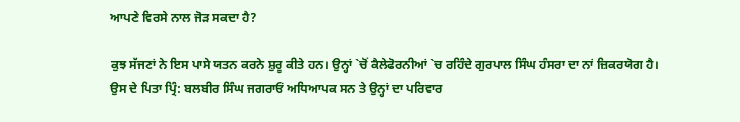ਆਪਣੇ ਵਿਰਸੇ ਨਾਲ ਜੋੜ ਸਕਦਾ ਹੈ?

ਕੁਝ ਸੱਜਣਾਂ ਨੇ ਇਸ ਪਾਸੇ ਯਤਨ ਕਰਨੇ ਸ਼ੁਰੂ ਕੀਤੇ ਹਨ। ਉਨ੍ਹਾਂ `ਚੋਂ ਕੈਲੇਫੋਰਨੀਆਂ `ਚ ਰਹਿੰਦੇ ਗੁਰਪਾਲ ਸਿੰਘ ਹੰਸਰਾ ਦਾ ਨਾਂ ਜ਼ਿਕਰਯੋਗ ਹੈ। ਉਸ ਦੇ ਪਿਤਾ ਪ੍ਰਿੰ: ਬਲਬੀਰ ਸਿੰਘ ਜਗਰਾਓਂ ਅਧਿਆਪਕ ਸਨ ਤੇ ਉਨ੍ਹਾਂ ਦਾ ਪਰਿਵਾਰ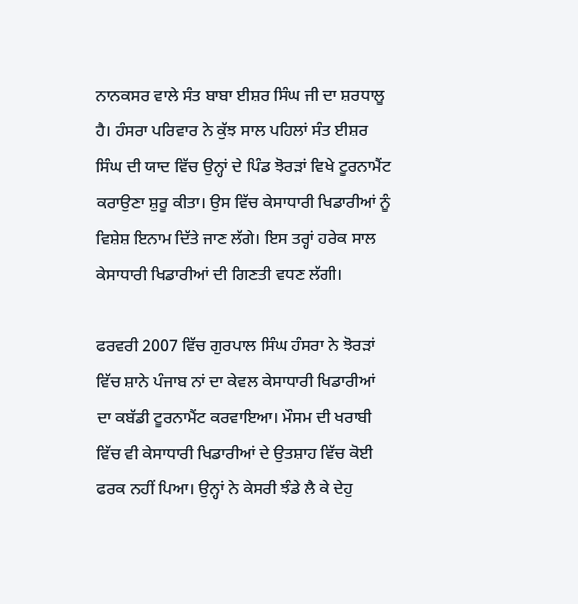ਨਾਨਕਸਰ ਵਾਲੇ ਸੰਤ ਬਾਬਾ ਈਸ਼ਰ ਸਿੰਘ ਜੀ ਦਾ ਸ਼ਰਧਾਲੂ ਹੈ। ਹੰਸਰਾ ਪਰਿਵਾਰ ਨੇ ਕੁੱਝ ਸਾਲ ਪਹਿਲਾਂ ਸੰਤ ਈਸ਼ਰ ਸਿੰਘ ਦੀ ਯਾਦ ਵਿੱਚ ਉਨ੍ਹਾਂ ਦੇ ਪਿੰਡ ਝੋਰੜਾਂ ਵਿਖੇ ਟੂਰਨਾਮੈਂਟ ਕਰਾਉਣਾ ਸ਼ੁਰੂ ਕੀਤਾ। ਉਸ ਵਿੱਚ ਕੇਸਾਧਾਰੀ ਖਿਡਾਰੀਆਂ ਨੂੰ ਵਿਸ਼ੇਸ਼ ਇਨਾਮ ਦਿੱਤੇ ਜਾਣ ਲੱਗੇ। ਇਸ ਤਰ੍ਹਾਂ ਹਰੇਕ ਸਾਲ ਕੇਸਾਧਾਰੀ ਖਿਡਾਰੀਆਂ ਦੀ ਗਿਣਤੀ ਵਧਣ ਲੱਗੀ।

ਫਰਵਰੀ 2007 ਵਿੱਚ ਗੁਰਪਾਲ ਸਿੰਘ ਹੰਸਰਾ ਨੇ ਝੋਰੜਾਂ ਵਿੱਚ ਸ਼ਾਨੇ ਪੰਜਾਬ ਨਾਂ ਦਾ ਕੇਵਲ ਕੇਸਾਧਾਰੀ ਖਿਡਾਰੀਆਂ ਦਾ ਕਬੱਡੀ ਟੂਰਨਾਮੈਂਟ ਕਰਵਾਇਆ। ਮੌਸਮ ਦੀ ਖਰਾਬੀ ਵਿੱਚ ਵੀ ਕੇਸਾਧਾਰੀ ਖਿਡਾਰੀਆਂ ਦੇ ਉਤਸ਼ਾਹ ਵਿੱਚ ਕੋਈ ਫਰਕ ਨਹੀਂ ਪਿਆ। ਉਨ੍ਹਾਂ ਨੇ ਕੇਸਰੀ ਝੰਡੇ ਲੈ ਕੇ ਦੇਹੁ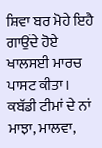ਸ਼ਿਵਾ ਬਰ ਮੋਹੇ ਇਹੈ ਗਾਉਂਦੇ ਹੋਏ ਖਾਲਸਈ ਮਾਰਚ ਪਾਸਟ ਕੀਤਾ। ਕਬੱਡੀ ਟੀਮਾਂ ਦੇ ਨਾਂ ਮਾਝਾ, ਮਾਲਵਾ,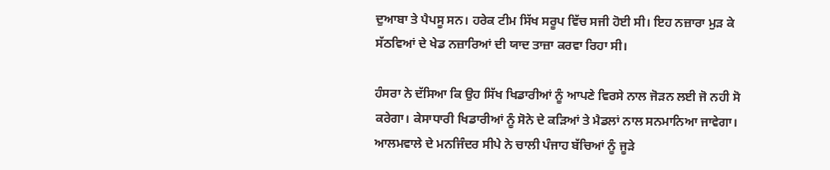ਦੁਆਬਾ ਤੇ ਪੈਪਸੂ ਸਨ। ਹਰੇਕ ਟੀਮ ਸਿੱਖ ਸਰੂਪ ਵਿੱਚ ਸਜੀ ਹੋਈ ਸੀ। ਇਹ ਨਜ਼ਾਰਾ ਮੁੜ ਕੇ ਸੱਠਵਿਆਂ ਦੇ ਖੇਡ ਨਜ਼ਾਰਿਆਂ ਦੀ ਯਾਦ ਤਾਜ਼ਾ ਕਰਵਾ ਰਿਹਾ ਸੀ।

ਹੰਸਰਾ ਨੇ ਦੱਸਿਆ ਕਿ ਉਹ ਸਿੱਖ ਖਿਡਾਰੀਆਂ ਨੂੰ ਆਪਣੇ ਵਿਰਸੇ ਨਾਲ ਜੋੜਨ ਲਈ ਜੋ ਨਹੀ ਸੋ ਕਰੇਗਾ। ਕੇਸਾਧਾਰੀ ਖਿਡਾਰੀਆਂ ਨੂੰ ਸੋਨੇ ਦੇ ਕੜਿਆਂ ਤੇ ਮੈਡਲਾਂ ਨਾਲ ਸਨਮਾਨਿਆ ਜਾਵੇਗਾ। ਆਲਮਵਾਲੇ ਦੇ ਮਨਜਿੰਦਰ ਸੀਪੇ ਨੇ ਚਾਲੀ ਪੰਜਾਹ ਬੱਚਿਆਂ ਨੂੰ ਜੂੜੇ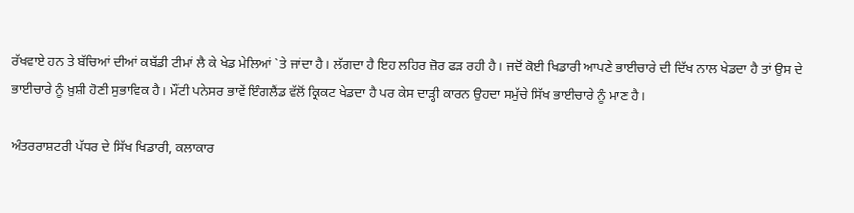ਰੱਖਵਾਏ ਹਨ ਤੇ ਬੱਚਿਆਂ ਦੀਆਂ ਕਬੱਡੀ ਟੀਮਾਂ ਲੈ ਕੇ ਖੇਡ ਮੇਲਿਆਂ `ਤੇ ਜਾਂਦਾ ਹੈ। ਲੱਗਦਾ ਹੈ ਇਹ ਲਹਿਰ ਜ਼ੋਰ ਫੜ ਰਹੀ ਹੈ। ਜਦੋਂ ਕੋਈ ਖਿਡਾਰੀ ਆਪਣੇ ਭਾਈਚਾਰੇ ਦੀ ਦਿੱਖ ਨਾਲ ਖੇਡਦਾ ਹੈ ਤਾਂ ਉਸ ਦੇ ਭਾਈਚਾਰੇ ਨੂੰ ਖ਼ੁਸ਼ੀ ਹੋਣੀ ਸੁਭਾਵਿਕ ਹੈ। ਮੌਂਟੀ ਪਨੇਸਰ ਭਾਵੇਂ ਇੰਗਲੈਂਡ ਵੱਲੋਂ ਕ੍ਰਿਕਟ ਖੇਡਦਾ ਹੈ ਪਰ ਕੇਸ ਦਾੜ੍ਹੀ ਕਾਰਨ ਉਹਦਾ ਸਮੁੱਚੇ ਸਿੱਖ ਭਾਈਚਾਰੇ ਨੂੰ ਮਾਣ ਹੈ।

ਅੰਤਰਰਾਸ਼ਟਰੀ ਪੱਧਰ ਦੇ ਸਿੱਖ ਖਿਡਾਰੀ, ਕਲਾਕਾਰ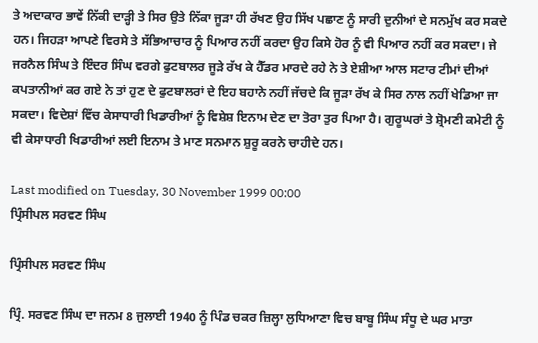ਤੇ ਅਦਾਕਾਰ ਭਾਵੇਂ ਨਿੱਕੀ ਦਾੜ੍ਹੀ ਤੇ ਸਿਰ ਉਤੇ ਨਿੱਕਾ ਜੂੜਾ ਹੀ ਰੱਖਣ ਉਹ ਸਿੱਖ ਪਛਾਣ ਨੂੰ ਸਾਰੀ ਦੁਨੀਆਂ ਦੇ ਸਨਮੁੱਖ ਕਰ ਸਕਦੇ ਹਨ। ਜਿਹੜਾ ਆਪਣੇ ਵਿਰਸੇ ਤੇ ਸੱਭਿਆਚਾਰ ਨੂੰ ਪਿਆਰ ਨਹੀਂ ਕਰਦਾ ਉਹ ਕਿਸੇ ਹੋਰ ਨੂੰ ਵੀ ਪਿਆਰ ਨਹੀਂ ਕਰ ਸਕਦਾ। ਜੇ ਜਰਨੈਲ ਸਿੰਘ ਤੇ ਇੰਦਰ ਸਿੰਘ ਵਰਗੇ ਫੁਟਬਾਲਰ ਜੂੜੇ ਰੱਖ ਕੇ ਹੈੱਡਰ ਮਾਰਦੇ ਰਹੇ ਨੇ ਤੇ ਏਸ਼ੀਆ ਆਲ ਸਟਾਰ ਟੀਮਾਂ ਦੀਆਂ ਕਪਤਾਨੀਆਂ ਕਰ ਗਏ ਨੇ ਤਾਂ ਹੁਣ ਦੇ ਫੁਟਬਾਲਰਾਂ ਦੇ ਇਹ ਬਹਾਨੇ ਨਹੀਂ ਜੱਚਦੇ ਕਿ ਜੂੜਾ ਰੱਖ ਕੇ ਸਿਰ ਨਾਲ ਨਹੀਂ ਖੇਡਿਆ ਜਾ ਸਕਦਾ। ਵਿਦੇਸ਼ਾਂ ਵਿੱਚ ਕੇਸਾਧਾਰੀ ਖਿਡਾਰੀਆਂ ਨੂੰ ਵਿਸ਼ੇਸ਼ ਇਨਾਮ ਦੇਣ ਦਾ ਤੋਰਾ ਤੁਰ ਪਿਆ ਹੈ। ਗੁਰੂਘਰਾਂ ਤੇ ਸ਼੍ਰੋਮਣੀ ਕਮੇਟੀ ਨੂੰ ਵੀ ਕੇਸਾਧਾਰੀ ਖਿਡਾਰੀਆਂ ਲਈ ਇਨਾਮ ਤੇ ਮਾਣ ਸਨਮਾਨ ਸ਼ੁਰੂ ਕਰਨੇ ਚਾਹੀਦੇ ਹਨ।

Last modified on Tuesday, 30 November 1999 00:00
ਪ੍ਰਿੰਸੀਪਲ ਸਰਵਣ ਸਿੰਘ

ਪ੍ਰਿੰਸੀਪਲ ਸਰਵਣ ਸਿੰਘ

ਪ੍ਰਿੰ. ਸਰਵਣ ਸਿੰਘ ਦਾ ਜਨਮ 8 ਜੁਲਾਈ 1940 ਨੂੰ ਪਿੰਡ ਚਕਰ ਜ਼ਿਲ੍ਹਾ ਲੁਧਿਆਣਾ ਵਿਚ ਬਾਬੂ ਸਿੰਘ ਸੰਧੂ ਦੇ ਘਰ ਮਾਤਾ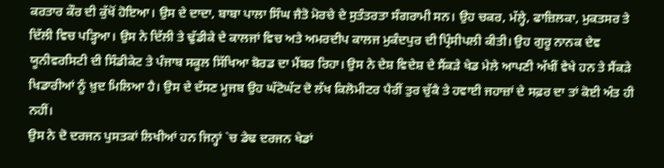ਕਰਤਾਰ ਕੌਰ ਦੀ ਕੁੱਖੋਂ ਹੋਇਆ। ਉਸ ਦੇ ਦਾਦਾ, ਬਾਬਾ ਪਾਲਾ ਸਿੰਘ ਜੈਤੋ ਮੋਰਚੇ ਦੇ ਸੁਤੰਤਰਤਾ ਸੰਗਰਾਮੀ ਸਨ। ਉਹ ਚਕਰ, ਮੱਲ੍ਹੇ, ਫਾਜ਼ਿਲਕਾ, ਮੁਕਤਸਰ ਤੇ ਦਿੱਲੀ ਵਿਚ ਪੜ੍ਹਿਆ। ਉਸ ਨੇ ਦਿੱਲੀ ਤੇ ਢੁੱਡੀਕੇ ਦੇ ਕਾਲਜਾਂ ਵਿਚ ਅਤੇ ਅਮਰਦੀਪ ਕਾਲਜ ਮੁਕੰਦਪੁਰ ਦੀ ਪ੍ਰਿੰਸੀਪਲੀ ਕੀਤੀ। ਉਹ ਗੁਰੂ ਨਾਨਕ ਦੇਵ ਯੂਨੀਵਰਸਿਟੀ ਦੀ ਸਿੰਡੀਕੇਟ ਤੇ ਪੰਜਾਬ ਸਕੂਲ ਸਿੱਖਿਆ ਬੋਰਡ ਦਾ ਮੈਂਬਰ ਰਿਹਾ। ਉਸ ਨੇ ਦੇਸ਼ ਵਿਦੇਸ਼ ਦੇ ਸੈਂਕੜੇ ਖੇਡ ਮੇਲੇ ਆਪਣੀ ਅੱਖੀਂ ਵੇਖੇ ਹਨ ਤੇ ਸੈਂਕੜੇ ਖਿਡਾਰੀਆਂ ਨੂੰ ਖ਼ੁਦ ਮਿਲਿਆ ਹੈ। ਉਸ ਦੇ ਦੱਸਣ ਮੂਜਬ ਉਹ ਘੱਟੋਘੱਟ ਦੋ ਲੱਖ ਕਿਲੋਮੀਟਰ ਪੈਰੀਂ ਤੁਰ ਚੁੱਕੈ ਤੇ ਹਵਾਈ ਜਹਾਜ਼ਾਂ ਦੇ ਸਫ਼ਰ ਦਾ ਤਾਂ ਕੋਈ ਅੰਤ ਹੀ ਨਹੀਂ।
ਉਸ ਨੇ ਦੋ ਦਰਜਨ ਪੁਸਤਕਾਂ ਲਿਖੀਆਂ ਹਨ ਜਿਨ੍ਹਾਂ `ਚ ਡੇਢ ਦਰਜਨ ਖੇਡਾਂ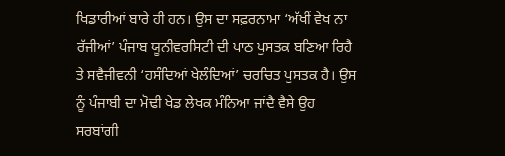ਖਿਡਾਰੀਆਂ ਬਾਰੇ ਹੀ ਹਨ। ਉਸ ਦਾ ਸਫ਼ਰਨਾਮਾ ‘ਅੱਖੀਂ ਵੇਖ ਨਾ ਰੱਜੀਆਂ’ ਪੰਜਾਬ ਯੂਨੀਵਰਸਿਟੀ ਦੀ ਪਾਠ ਪੁਸਤਕ ਬਣਿਆ ਰਿਹੈ ਤੇ ਸਵੈਜੀਵਨੀ ‘ਹਸੰਦਿਆਂ ਖੇਲੰਦਿਆਂ’ ਚਰਚਿਤ ਪੁਸਤਕ ਹੈ। ਉਸ ਨੂੰ ਪੰਜਾਬੀ ਦਾ ਮੋਢੀ ਖੇਡ ਲੇਖਕ ਮੰਨਿਆ ਜਾਂਦੈ ਵੈਸੇ ਉਹ ਸਰਬਾਂਗੀ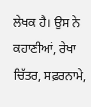ਲੇਖਕ ਹੈ। ਉਸ ਨੇ ਕਹਾਣੀਆਂ, ਰੇਖਾ ਚਿੱਤਰ, ਸਫ਼ਰਨਾਮੇ,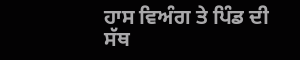ਹਾਸ ਵਿਅੰਗ ਤੇ ਪਿੰਡ ਦੀ ਸੱਥ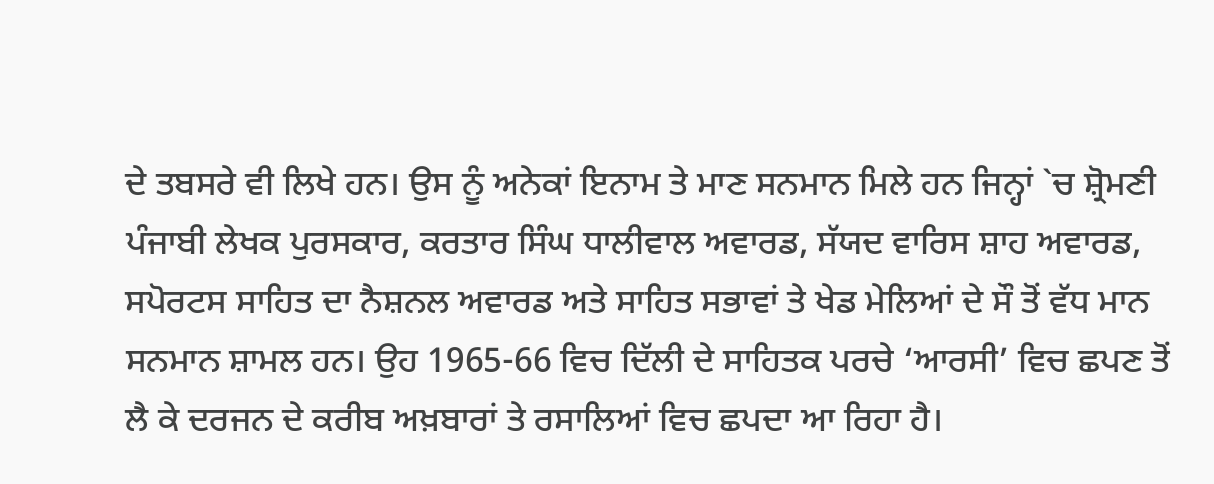ਦੇ ਤਬਸਰੇ ਵੀ ਲਿਖੇ ਹਨ। ਉਸ ਨੂੰ ਅਨੇਕਾਂ ਇਨਾਮ ਤੇ ਮਾਣ ਸਨਮਾਨ ਮਿਲੇ ਹਨ ਜਿਨ੍ਹਾਂ `ਚ ਸ਼੍ਰੋਮਣੀ ਪੰਜਾਬੀ ਲੇਖਕ ਪੁਰਸਕਾਰ, ਕਰਤਾਰ ਸਿੰਘ ਧਾਲੀਵਾਲ ਅਵਾਰਡ, ਸੱਯਦ ਵਾਰਿਸ ਸ਼ਾਹ ਅਵਾਰਡ, ਸਪੋਰਟਸ ਸਾਹਿਤ ਦਾ ਨੈਸ਼ਨਲ ਅਵਾਰਡ ਅਤੇ ਸਾਹਿਤ ਸਭਾਵਾਂ ਤੇ ਖੇਡ ਮੇਲਿਆਂ ਦੇ ਸੌ ਤੋਂ ਵੱਧ ਮਾਨ ਸਨਮਾਨ ਸ਼ਾਮਲ ਹਨ। ਉਹ 1965-66 ਵਿਚ ਦਿੱਲੀ ਦੇ ਸਾਹਿਤਕ ਪਰਚੇ ‘ਆਰਸੀ’ ਵਿਚ ਛਪਣ ਤੋਂ ਲੈ ਕੇ ਦਰਜਨ ਦੇ ਕਰੀਬ ਅਖ਼ਬਾਰਾਂ ਤੇ ਰਸਾਲਿਆਂ ਵਿਚ ਛਪਦਾ ਆ ਰਿਹਾ ਹੈ।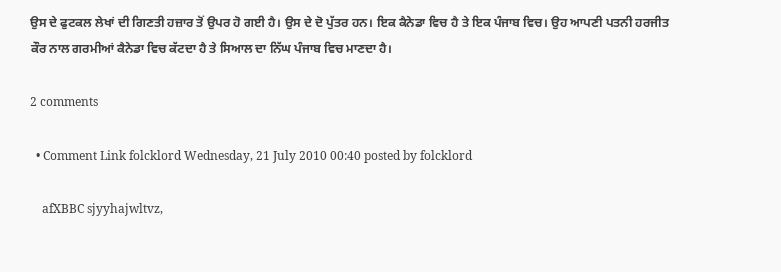ਉਸ ਦੇ ਫੁਟਕਲ ਲੇਖਾਂ ਦੀ ਗਿਣਤੀ ਹਜ਼ਾਰ ਤੋਂ ਉਪਰ ਹੋ ਗਈ ਹੈ। ਉਸ ਦੇ ਦੋ ਪੁੱਤਰ ਹਨ। ਇਕ ਕੈਨੇਡਾ ਵਿਚ ਹੈ ਤੇ ਇਕ ਪੰਜਾਬ ਵਿਚ। ਉਹ ਆਪਣੀ ਪਤਨੀ ਹਰਜੀਤ ਕੌਰ ਨਾਲ ਗਰਮੀਆਂ ਕੈਨੇਡਾ ਵਿਚ ਕੱਟਦਾ ਹੈ ਤੇ ਸਿਆਲ ਦਾ ਨਿੱਘ ਪੰਜਾਬ ਵਿਚ ਮਾਣਦਾ ਹੈ।

2 comments

  • Comment Link folcklord Wednesday, 21 July 2010 00:40 posted by folcklord

    afXBBC sjyyhajwltvz,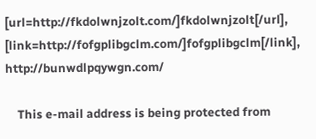[url=http://fkdolwnjzolt.com/]fkdolwnjzolt[/url], [link=http://fofgplibgclm.com/]fofgplibgclm[/link], http://bunwdlpqywgn.com/

    This e-mail address is being protected from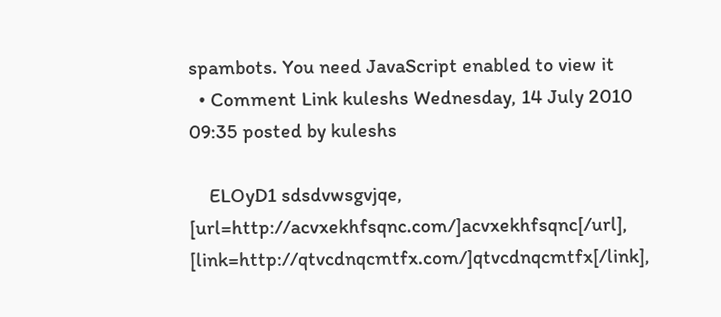spambots. You need JavaScript enabled to view it
  • Comment Link kuleshs Wednesday, 14 July 2010 09:35 posted by kuleshs

    ELOyD1 sdsdvwsgvjqe, [url=http://acvxekhfsqnc.com/]acvxekhfsqnc[/url], [link=http://qtvcdnqcmtfx.com/]qtvcdnqcmtfx[/link],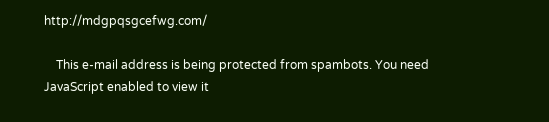http://mdgpqsgcefwg.com/

    This e-mail address is being protected from spambots. You need JavaScript enabled to view it